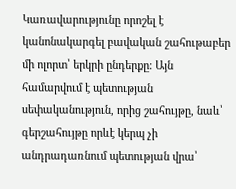Կառավարությունը որոշել է կանոնակարգել բավական շահութաբեր մի ոլորտ՝ երկրի ընդերքը։ Այն համարվում է պետության սեփականություն, որից շահույթը, նաև՝ գերշահույթը որևէ կերպ չի անդրադառնում պետության վրա՝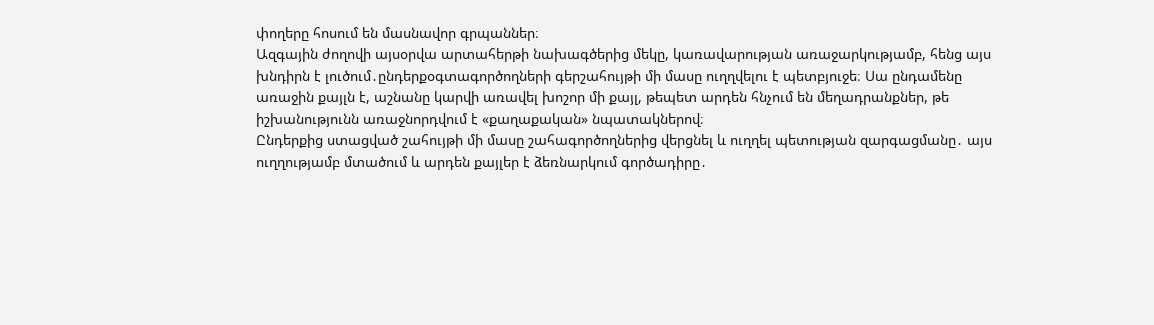փողերը հոսում են մասնավոր գրպաններ։
Ազգային ժողովի այսօրվա արտահերթի նախագծերից մեկը, կառավարության առաջարկությամբ, հենց այս խնդիրն է լուծում․ընդերքօգտագործողների գերշահույթի մի մասը ուղղվելու է պետբյուջե։ Սա ընդամենը առաջին քայլն է, աշնանը կարվի առավել խոշոր մի քայլ, թեպետ արդեն հնչում են մեղադրանքներ, թե իշխանությունն առաջնորդվում է «քաղաքական» նպատակներով։
Ընդերքից ստացված շահույթի մի մասը շահագործողներից վերցնել և ուղղել պետության զարգացմանը․ այս ուղղությամբ մտածում և արդեն քայլեր է ձեռնարկում գործադիրը․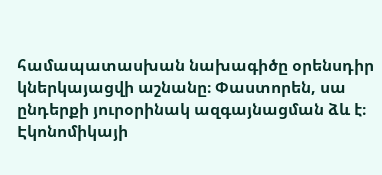համապատասխան նախագիծը օրենսդիր կներկայացվի աշնանը։ Փաստորեն, սա ընդերքի յուրօրինակ ազգայնացման ձև է։ Էկոնոմիկայի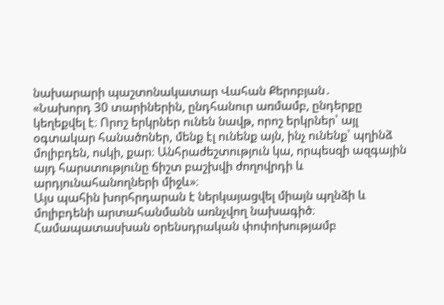նախարարի պաշտոնակատար Վահան Քերոբյան․
«Նախորդ 30 տարիներին, ընդհանուր առմամբ, ընդերքը կեղեքվել է։ Որոշ երկրներ ունեն նավթ, որոշ երկրներ՝ այլ օգտակար հանածոներ, մենք էլ ունենք այն, ինչ ունենք՝ պղինձ մոլիբդեն, ոսկի, քար։ Անհրաժեշտություն կա, որպեսզի ազգային այդ հարստությունը ճիշտ բաշխվի ժողովրդի և արդյունահանողների միջև»։
Այս պահին խորհրդարան է ներկայացվել միայն պղնձի և մոլիբդենի արտահանմանն առնչվող նախագիծ։ Համապատասխան օրենսդրական փոփոխությամբ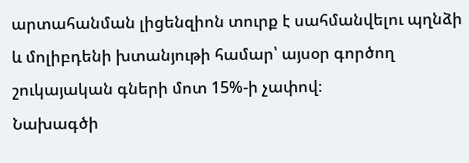արտահանման լիցենզիոն տուրք է սահմանվելու պղնձի և մոլիբդենի խտանյութի համար՝ այսօր գործող շուկայական գների մոտ 15%-ի չափով։
Նախագծի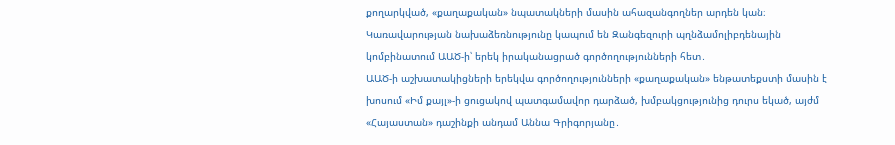քողարկված, «քաղաքական» նպատակների մասին ահազանգողներ արդեն կան։ Կառավարության նախաձեռնությունը կապում են Զանգեզուրի պղնձամոլիբդենային կոմբինատում ԱԱԾ-ի՝ երեկ իրականացրած գործողությունների հետ․
ԱԱԾ-ի աշխատակիցների երեկվա գործողությունների «քաղաքական» ենթատեքստի մասին է խոսում «Իմ քայլ»-ի ցուցակով պատգամավոր դարձած, խմբակցությունից դուրս եկած, այժմ «Հայաստան» դաշինքի անդամ Աննա Գրիգորյանը․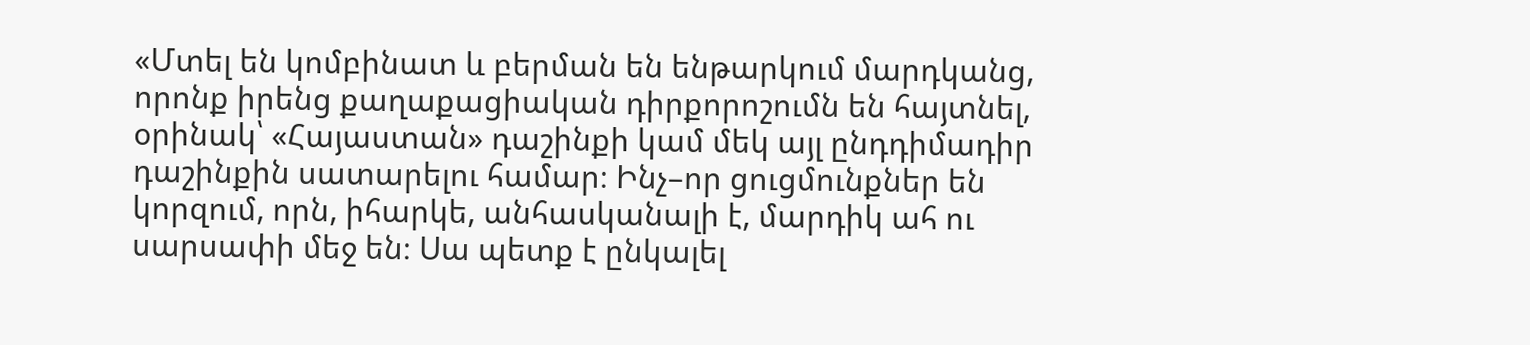«Մտել են կոմբինատ և բերման են ենթարկում մարդկանց, որոնք իրենց քաղաքացիական դիրքորոշումն են հայտնել, օրինակ՝ «Հայաստան» դաշինքի կամ մեկ այլ ընդդիմադիր դաշինքին սատարելու համար։ Ինչ–որ ցուցմունքներ են կորզում, որն, իհարկե, անհասկանալի է, մարդիկ ահ ու սարսափի մեջ են։ Սա պետք է ընկալել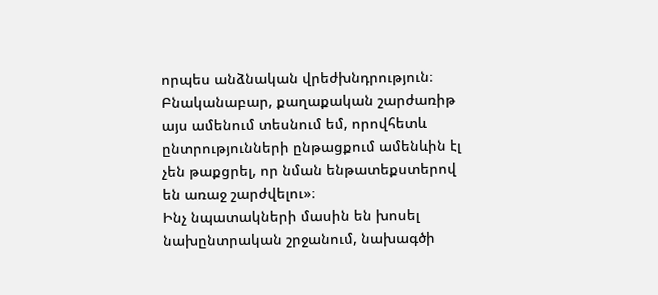որպես անձնական վրեժխնդրություն։ Բնականաբար, քաղաքական շարժառիթ այս ամենում տեսնում եմ, որովհետև ընտրությունների ընթացքում ամենևին էլ չեն թաքցրել, որ նման ենթատեքստերով են առաջ շարժվելու»։
Ինչ նպատակների մասին են խոսել նախընտրական շրջանում, նախագծի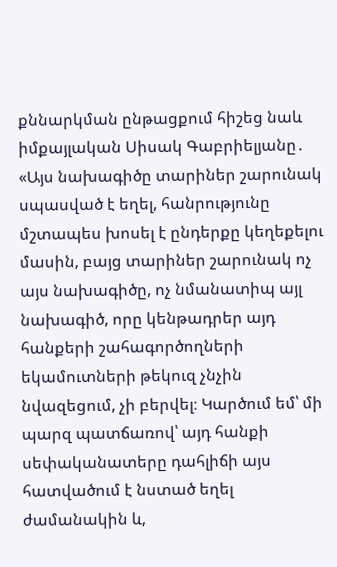քննարկման ընթացքում հիշեց նաև իմքայլական Սիսակ Գաբրիելյանը․
«Այս նախագիծը տարիներ շարունակ սպասված է եղել, հանրությունը մշտապես խոսել է ընդերքը կեղեքելու մասին, բայց տարիներ շարունակ ոչ այս նախագիծը, ոչ նմանատիպ այլ նախագիծ, որը կենթադրեր այդ հանքերի շահագործողների եկամուտների թեկուզ չնչին նվազեցում, չի բերվել։ Կարծում եմ՝ մի պարզ պատճառով՝ այդ հանքի սեփականատերը դահլիճի այս հատվածում է նստած եղել ժամանակին և,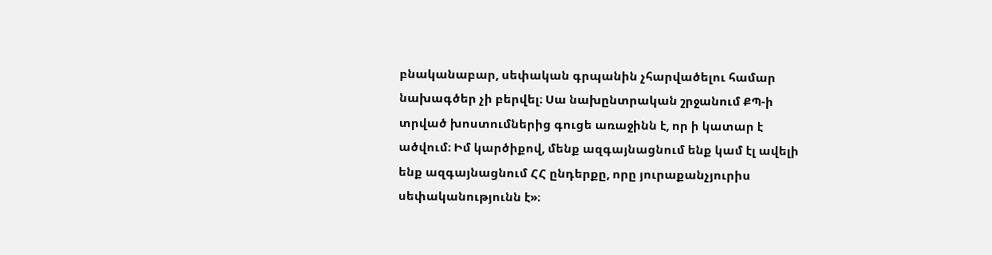բնականաբար, սեփական գրպանին չհարվածելու համար նախագծեր չի բերվել։ Սա նախընտրական շրջանում ՔՊ-ի տրված խոստումներից գուցե առաջինն է, որ ի կատար է ածվում։ Իմ կարծիքով, մենք ազգայնացնում ենք կամ էլ ավելի ենք ազգայնացնում ՀՀ ընդերքը, որը յուրաքանչյուրիս սեփականությունն է»։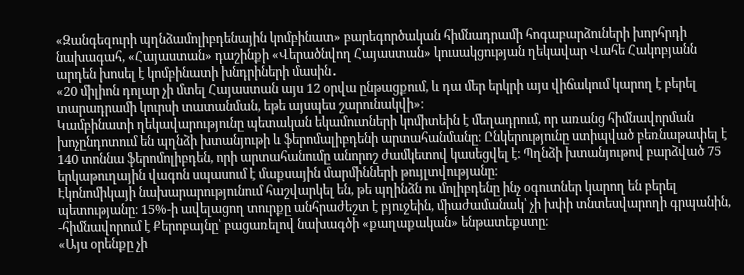«Զանգեզուրի պղնձամոլիբդենային կոմբինատ» բարեգործական հիմնադրամի հոգաբարձուների խորհրդի նախագահ, «Հայաստան» դաշինքի «Վերածնվող Հայաստան» կուսակցության ղեկավար Վահե Հակոբյանն արդեն խոսել է կոմբինատի խնդրիների մասին․
«20 միլիոն դոլար չի մտել Հայաստան այս 12 օրվա ընթացքում, և դա մեր երկրի այս վիճակում կարող է բերել տարադրամի կուրսի տատանման, եթե այսպես շարունակվի»։
Կամբինատի ղեկավարությունը պետական եկամուտների կոմիտեին է մեղադրում, որ առանց հիմնավորման խոչընդոտում են պղնձի խտանյութի և ֆերոմալիբդենի արտահանմանը։ Ընկերությունը ստիպված բեռնաթափել է 140 տոննա ֆերոմոլիբդեն, որի արտահանումը անորոշ ժամկետով կասեցվել է։ Պղնձի խտանյութով բարձված 75 երկաթուղային վագոն սպասում է մաքսային մարմինների թույլտվությանը։
Էկոնոմիկայի նախարարությունում հաշվարկել են, թե պղինձն ու մոլիբդենը ինչ օգուտներ կարող են բերել պետությանը։ 15%-ի ավելացող տուրքը անհրաժեշտ է բյուջեին, միաժամանակ՝ չի խփի տնտեսվարողի գրպանին, -հիմնավորում է Քերոբայնը՝ բացառելով նախագծի «քաղաքական» ենթատեքստը։
«Այս օրենքը չի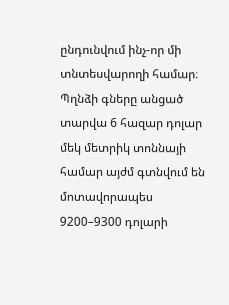ընդունվում ինչ-որ մի տնտեսվարողի համար։ Պղնձի գները անցած տարվա 6 հազար դոլար մեկ մետրիկ տոննայի համար այժմ գտնվում են մոտավորապես 9200–9300 դոլարի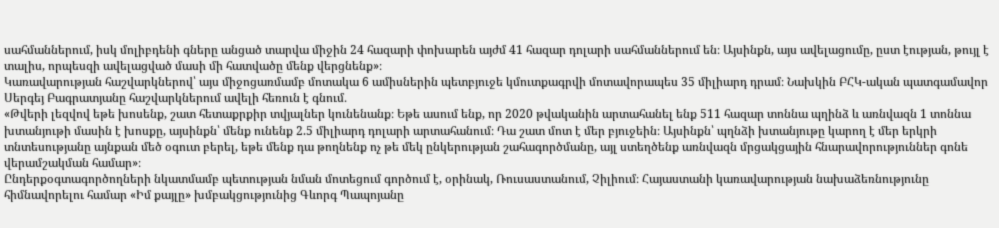սահմաններում, իսկ մոլիբդենի գները անցած տարվա միջին 24 հազարի փոխարեն այժմ 41 հազար դոլարի սահմաններում են։ Այսինքն, այս ավելացումը, ըստ էության, թույլ է տալիս, որպեսզի ավելացված մասի մի հատվածը մենք վերցնենք»։
Կառավարության հաշվարկներով՝ այս միջոցառմամբ մոտակա 6 ամիսներին պետբյուջե կմուտքագրվի մոտավորապես 35 միլիարդ դրամ։ Նախկին ԲՀԿ-ական պատգամավոր Սերգեյ Բագրատյանը հաշվարկներում ավելի հեռուն է գնում․
«Թվերի լեզվով եթե խոսենք, շատ հետաքրքիր տվյալներ կունենանք։ Եթե ասում ենք, որ 2020 թվականին արտահանել ենք 511 հազար տոննա պղինձ և առնվազն 1 տոննա խտանյութի մասին է խոսքը, այսինքն՝ մենք ունենք 2.5 միլիարդ դոլարի արտահանում։ Դա շատ մոտ է մեր բյուջեին։ Այսինքն՝ պղնձի խտանյութը կարող է մեր երկրի տնտեսությանը այնքան մեծ օգուտ բերել, եթե մենք դա թողնենք ոչ թե մեկ ընկերության շահագործմանը, այլ ստեղծենք առնվազն մրցակցային հնարավորություններ գոնե վերամշակման համար»։
Ընդերքօգտագործողների նկատմամբ պետության նման մոտեցում գործում է, օրինակ, Ռուսաստանում, Չիլիում։ Հայաստանի կառավարության նախաձեռնությունը հիմնավորելու համար «Իմ քայլը» խմբակցությունից Գևորգ Պապոյանը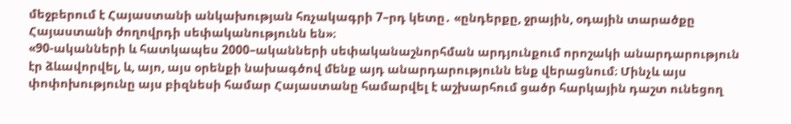մեջբերում է Հայաստանի անկախության հռչակագրի 7–րդ կետը․ «ընդերքը, ջրային, օդային տարածքը Հայաստանի ժողովրդի սեփականությունն են»։
«90-ականների և հատկապես 2000–ականների սեփականաշնորհման արդյունքում որոշակի անարդարություն էր ձևավորվել, և, այո, այս օրենքի նախագծով մենք այդ անարդարությունն ենք վերացնում։ Մինչև այս փոփոխությունը այս բիզնեսի համար Հայաստանը համարվել է աշխարհում ցածր հարկային դաշտ ունեցող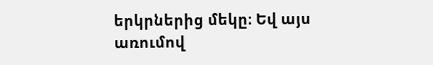երկրներից մեկը։ Եվ այս առումով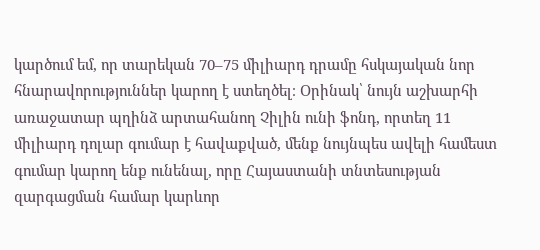կարծում եմ, որ տարեկան 70–75 միլիարդ դրամը հսկայական նոր հնարավորություններ կարող է ստեղծել։ Օրինակ՝ նույն աշխարհի առաջատար պղինձ արտահանող Չիլին ունի ֆոնդ, որտեղ 11 միլիարդ դոլար գումար է հավաքված, մենք նույնպես ավելի համեստ գումար կարող ենք ունենալ, որը Հայաստանի տնտեսության զարգացման համար կարևոր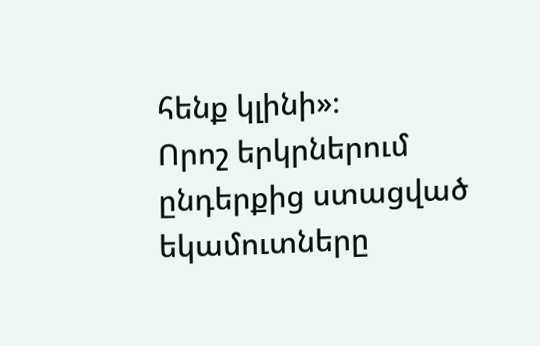հենք կլինի»։
Որոշ երկրներում ընդերքից ստացված եկամուտները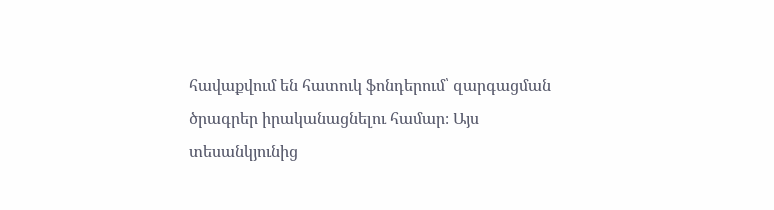հավաքվում են հատուկ ֆոնդերում՝ զարգացման ծրագրեր իրականացնելու համար։ Այս տեսանկյունից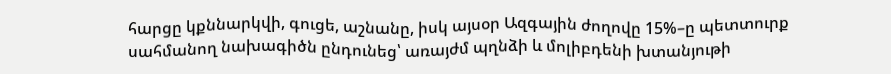հարցը կքննարկվի, գուցե, աշնանը, իսկ այսօր Ազգային ժողովը 15%–ը պետտուրք սահմանող նախագիծն ընդունեց՝ առայժմ պղնձի և մոլիբդենի խտանյութի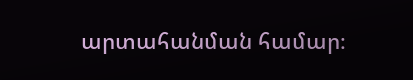արտահանման համար։